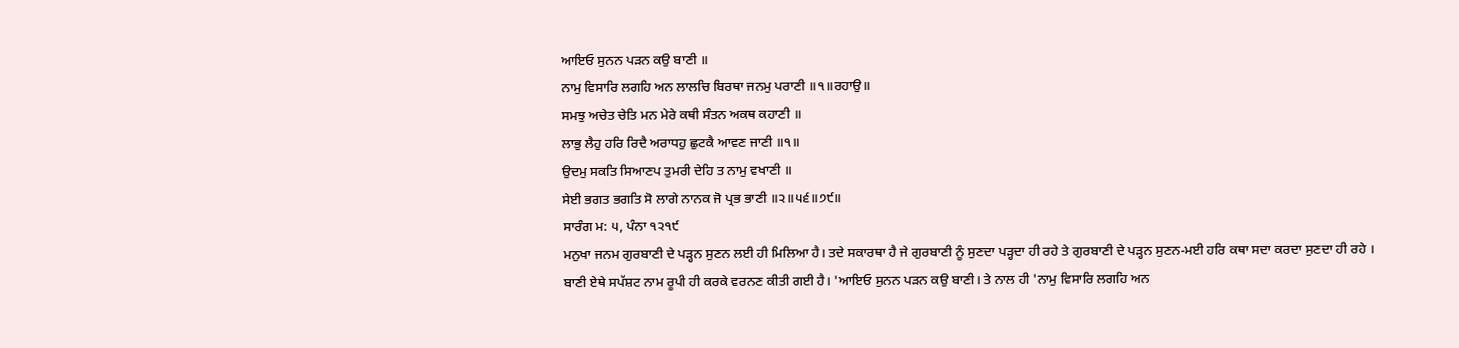ਆਇਓ ਸੁਨਨ ਪੜਨ ਕਉ ਬਾਣੀ ॥
ਨਾਮੁ ਵਿਸਾਰਿ ਲਗਹਿ ਅਨ ਲਾਲਚਿ ਬਿਰਥਾ ਜਨਮੁ ਪਰਾਣੀ ॥੧॥ਰਹਾਉ॥
ਸਮਝੁ ਅਚੇਤ ਚੇਤਿ ਮਨ ਮੇਰੇ ਕਥੀ ਸੰਤਨ ਅਕਥ ਕਹਾਣੀ ॥
ਲਾਭੁ ਲੈਹੁ ਹਰਿ ਰਿਦੈ ਅਰਾਧਹੁ ਛੁਟਕੈ ਆਵਣ ਜਾਣੀ ॥੧॥
ਉਦਮੁ ਸਕਤਿ ਸਿਆਣਪ ਤੁਮਰੀ ਦੇਹਿ ਤ ਨਾਮੁ ਵਖਾਣੀ ॥
ਸੇਈ ਭਗਤ ਭਗਤਿ ਸੋ ਲਾਗੇ ਨਾਨਕ ਜੋ ਪ੍ਰਭ ਭਾਣੀ ॥੨॥੫੬॥੭੯॥
ਸਾਰੰਗ ਮ: ੫, ਪੰਨਾ ੧੨੧੯
ਮਨੁਖਾ ਜਨਮ ਗੁਰਬਾਣੀ ਦੇ ਪੜ੍ਹਨ ਸੁਣਨ ਲਈ ਹੀ ਮਿਲਿਆ ਹੈ। ਤਦੇ ਸਕਾਰਥਾ ਹੈ ਜੇ ਗੁਰਬਾਣੀ ਨੂੰ ਸੁਣਦਾ ਪੜ੍ਹਦਾ ਹੀ ਰਹੇ ਤੇ ਗੁਰਬਾਣੀ ਦੇ ਪੜ੍ਹਨ ਸੁਣਨ-ਮਈ ਹਰਿ ਕਥਾ ਸਦਾ ਕਰਦਾ ਸੁਣਦਾ ਹੀ ਰਹੇ । ਬਾਣੀ ਏਥੇ ਸਪੱਸ਼ਟ ਨਾਮ ਰੂਪੀ ਹੀ ਕਰਕੇ ਵਰਨਣ ਕੀਤੀ ਗਈ ਹੈ। 'ਆਇਓ ਸੁਨਨ ਪੜਨ ਕਉ ਬਾਣੀ। ਤੇ ਨਾਲ ਹੀ 'ਨਾਮੁ ਵਿਸਾਰਿ ਲਗਹਿ ਅਨ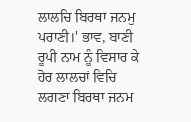ਲਾਲਚਿ ਬਿਰਥਾ ਜਨਮੁ ਪਰਾਣੀ।' ਭਾਵ, ਬਾਣੀ ਰੂਪੀ ਨਾਮ ਨੂੰ ਵਿਸਾਰ ਕੇ ਹੋਰ ਲਾਲਚਾਂ ਵਿਚਿ ਲਗਣਾ ਬਿਰਥਾ ਜਨਮ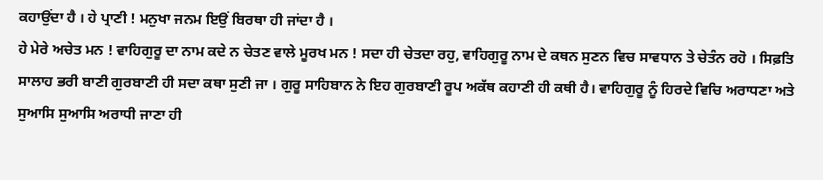ਕਹਾਉਂਦਾ ਹੈ । ਹੇ ਪ੍ਰਾਣੀ ! ਮਨੁਖਾ ਜਨਮ ਇਉਂ ਬਿਰਥਾ ਹੀ ਜਾਂਦਾ ਹੈ ।
ਹੇ ਮੇਰੇ ਅਚੇਤ ਮਨ ! ਵਾਹਿਗੁਰੂ ਦਾ ਨਾਮ ਕਦੇ ਨ ਚੇਤਣ ਵਾਲੇ ਮੂਰਖ ਮਨ ! ਸਦਾ ਹੀ ਚੇਤਦਾ ਰਹੁ, ਵਾਹਿਗੁਰੂ ਨਾਮ ਦੇ ਕਥਨ ਸੁਣਨ ਵਿਚ ਸਾਵਧਾਨ ਤੇ ਚੇਤੰਨ ਰਹੋ । ਸਿਫ਼ਤਿ ਸਾਲਾਹ ਭਰੀ ਬਾਣੀ ਗੁਰਬਾਣੀ ਹੀ ਸਦਾ ਕਥਾ ਸੁਣੀ ਜਾ । ਗੁਰੂ ਸਾਹਿਬਾਨ ਨੇ ਇਹ ਗੁਰਬਾਣੀ ਰੂਪ ਅਕੱਥ ਕਹਾਣੀ ਹੀ ਕਥੀ ਹੈ। ਵਾਹਿਗੁਰੂ ਨੂੰ ਹਿਰਦੇ ਵਿਚਿ ਅਰਾਧਣਾ ਅਤੇ ਸੁਆਸਿ ਸੁਆਸਿ ਅਰਾਧੀ ਜਾਣਾ ਹੀ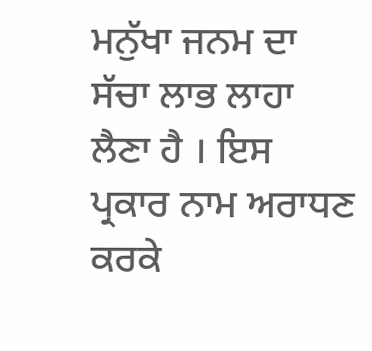ਮਨੁੱਖਾ ਜਨਮ ਦਾ ਸੱਚਾ ਲਾਭ ਲਾਹਾ ਲੈਣਾ ਹੈ । ਇਸ ਪ੍ਰਕਾਰ ਨਾਮ ਅਰਾਧਣ ਕਰਕੇ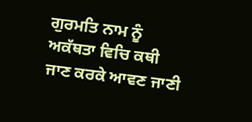ਗੁਰਮਤਿ ਨਾਮ ਨੂੰ ਅਕੱਥਤਾ ਵਿਚਿ ਕਥੀ ਜਾਣ ਕਰਕੇ ਆਵਣ ਜਾਣੀ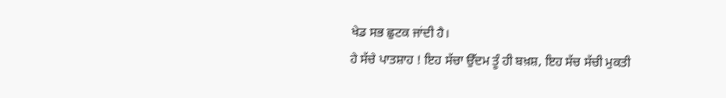ਖੇਡ ਸਭ ਛੁਟਕ ਜਾਂਦੀ ਹੈ।
ਹੇ ਸੱਚੇ ਪਾਤਸ਼ਾਹ ! ਇਹ ਸੱਚਾ ਉੱਦਮ ਤੂੰ ਹੀ ਬਖ਼ਸ਼, ਇਹ ਸੱਚ ਸੱਚੀ ਮੁਕਤੀ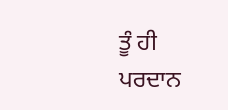ਤੂੰ ਹੀ ਪਰਦਾਨ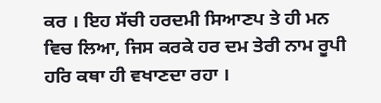ਕਰ । ਇਹ ਸੱਚੀ ਹਰਦਮੀ ਸਿਆਣਪ ਤੇ ਹੀ ਮਨ ਵਿਚ ਲਿਆ, ਜਿਸ ਕਰਕੇ ਹਰ ਦਮ ਤੇਰੀ ਨਾਮ ਰੂਪੀ ਹਰਿ ਕਥਾ ਹੀ ਵਖਾਣਦਾ ਰਹਾ ।